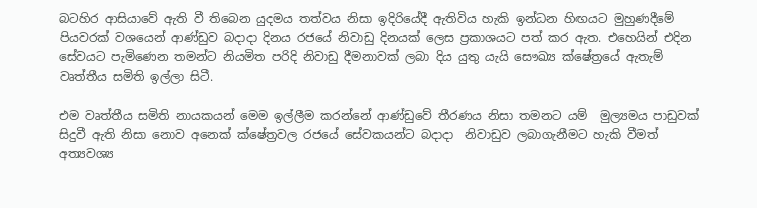බටහිර ආසියාවේ ඇති වී තිබෙන යුදමය තත්වය නිසා ඉදිරියේදී ඇතිවිය හැකි ඉන්ධන හිඟයට මුහුණදීමේ පියවරක් වශයෙන් ආණ්ඩුව බදාදා දිනය රජයේ නිවාඩු දිනයක් ලෙස ප්‍රකාශයට පත් කර ඇත. එහෙයින් එදින සේවයට පැමිණෙන තමන්ට නියමිත පරිදි නිවාඩු දීමනාවක් ලබා දිය යුතු යැයි සෞඛ්‍ය ක්ෂේත්‍රයේ ඇතැම් වෘත්තීය සමිති ඉල්ලා සිටී.

එම වෘත්තීය සමිති නායකයන් මෙම ඉල්ලීම කරන්නේ ආණ්ඩුවේ තීරණය නිසා තමනට යම්  මුල්‍යමය පාඩුවක් සිදුවී ඇති නිසා නොව අනෙක් ක්ෂේත්‍රවල රජයේ සේවකයන්ට බදාදා  නිවාඩුව ලබාගැනීමට හැකි වීමත් අත්‍යවශ්‍ය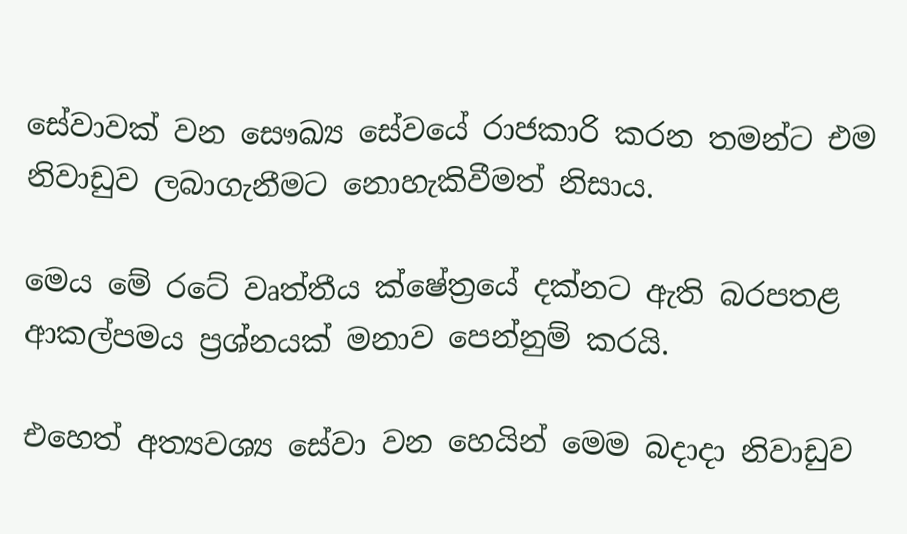සේවාවක් වන සෞඛ්‍ය සේවයේ රාජකාරි කරන තමන්ට එම නිවාඩුව ලබාගැනීමට නොහැකිවීමත් නිසාය.

මෙය මේ රටේ වෘත්තීය ක්ෂේත්‍රයේ දක්නට ඇති බරපතළ ආකල්පමය ප්‍රශ්නයක් මනාව පෙන්නුම් කරයි.

එහෙත් අත්‍යවශ්‍ය සේවා වන හෙයින් මෙම බදාදා නිවාඩුව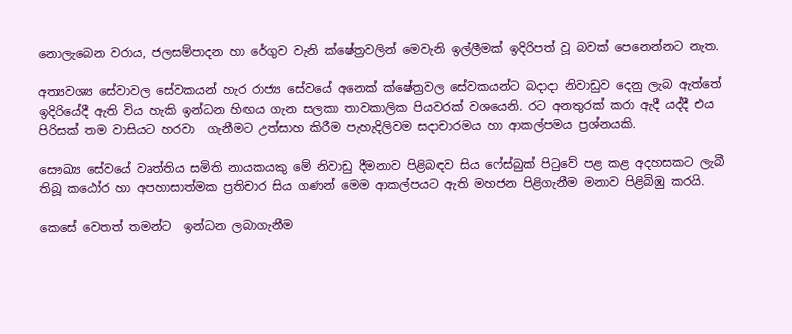නොලැබෙන වරාය, ජලසම්පාදන හා රේගුව වැනි ක්ෂේත්‍රවලින් මෙවැනි ඉල්ලීමක් ඉදිරිපත් වූ බවක් පෙනෙන්නට නැත.

අත්‍යවශ්‍ය සේවාවල සේවකයන් හැර රාජ්‍ය සේවයේ අනෙක් ක්ෂේත්‍රවල සේවකයන්ට බදාදා නිවාඩුව දෙනු ලැබ ඇත්තේ ඉදිරියේදී ඇති විය හැකි ඉන්ධන හිඟය ගැන සලකා තාවකාලික පියවරක් වශයෙනි. රට අනතුරක් කරා ඇදී යද්දී එය පිරිසක් තම වාසියට හරවා  ගැනීමට උත්සාහ කිරීම පැහැදිලිවම සදාචාරමය හා ආකල්පමය ප්‍රශ්නයකි.

සෞඛ්‍ය සේවයේ වෘත්තිය සමිති නායකයකු මේ නිවාඩු දීමනාව පිළිබඳව සිය ෆේස්බුක් පිටුවේ පළ කළ අදහසකට ලැබී තිබූ කඨෝර හා අපහාසාත්මක ප්‍රතිචාර සිය ගණන් මෙම ආකල්පයට ඇති මහජන පිළිගැනීම මනාව පිළිබිඹු කරයි.

කෙසේ වෙතත් තමන්ට  ඉන්ධන ලබාගැනීම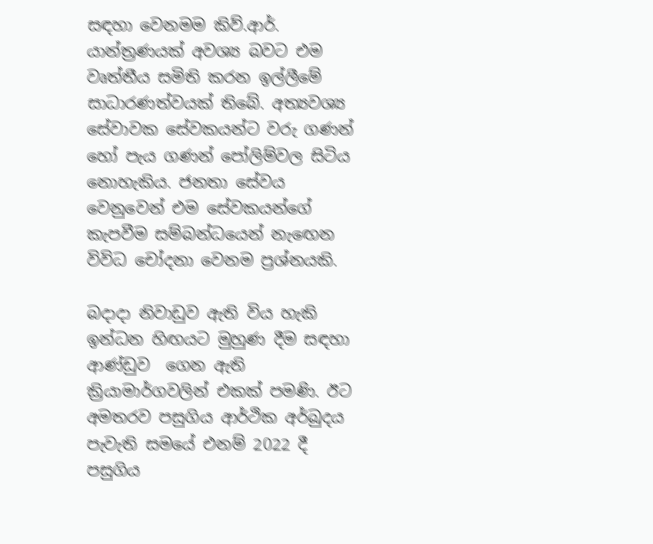සඳහා වෙනමම කිව්.ආර්. යාන්ත්‍රණයක් අවශ්‍ය බවට එම වෘත්තීය සමිති කරන ඉල්ලීමේ සාධාරණත්වයක් තිබේ. අත්‍යවශ්‍ය සේවාවක සේවකයන්ට වරු ගණන් හෝ පැය ගණන් පෝලිම්වල සිටිය නොහැකිය. ජනතා සේවය වෙනුවෙන් එම සේවකයන්ගේ කැපවීම සම්බන්ධයෙන් නැඟෙන විවිධ චෝදනා වෙනම ප්‍රශ්නයකි.

බදාදා නිවාඩුව ඇති විය හැකි ඉන්ධන හිඟයට මුහුණ දීම සඳහා ආණ්ඩුව  ගෙන ඇති ක්‍රියාමාර්ගවලින් එකක් පමණි. ඊට අමතරව පසුගිය ආර්ථික අර්බුදය පැවැති සමයේ එනම් 2022 දී පසුගිය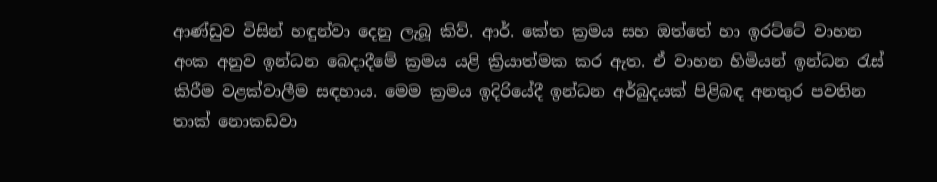ආණ්ඩුව විසින් හඳුන්වා දෙනු ලැබූ කිව්. ආර්. කේත ක්‍රමය සහ ඔත්තේ හා ඉරට්ටේ වාහන අංක අනුව ඉන්ධන බෙදාදීමේ ක්‍රමය යළි ක්‍රියාත්මක කර ඇත. ඒ වාහන හිමියන් ඉන්ධන රැස් කිරීම වළක්වාලීම සඳහාය. මෙම ක්‍රමය ඉදිරියේදී ඉන්ධන අර්බුදයක් පිළිබඳ අනතුර පවතින තාක් නොකඩවා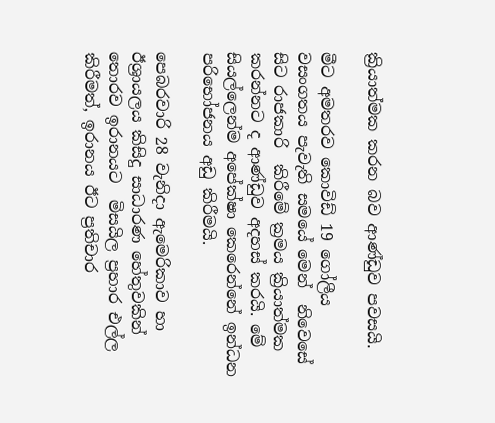ක්‍රියාත්මක කරන බව ආණ්ඩුව පවසයි.

මීට අමතරව කොවිඩ් 19 ගෝලීය වසංගතය පැවැති සමයේ මෙන්  නිවෙසේ සිට රාජකාරි  කිරීමේ ක්‍රමය ක්‍රියාත්මක කරන්නට ද ආණ්ඩුව අදහස් කරයි. මේ සියල්ලෙන්ම අපේක්ෂා කෙරෙන්නේ ඉන්ධන පරිභෝජනය අඩු කිරීමයි.

පෙබරවාරි 28 වැනිදා ඇමෙරිකාව හා ඊශ්‍රායලය කිසිදු සාධාරණ හේතුවකින් තොරව ඉරානයට  මිසයිල ප්‍රහාර එල්ල කිරීමත්, ඉරානය ඊට ප්‍රතිචාර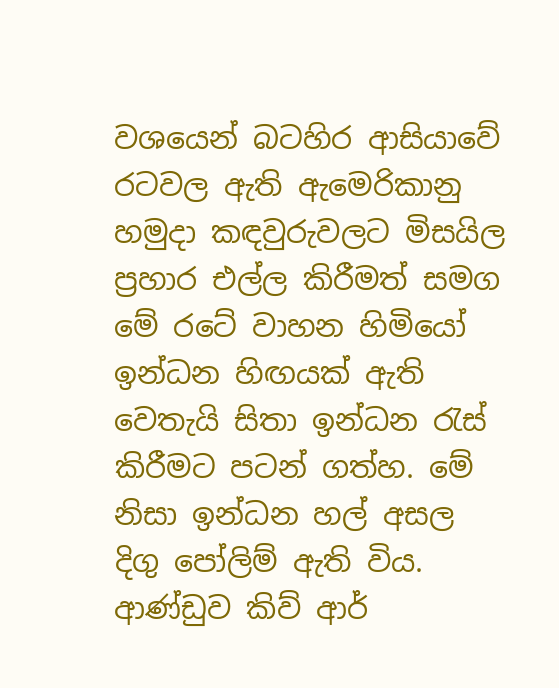වශයෙන් බටහිර ආසියාවේ රටවල ඇති ඇමෙරිකානු හමුදා කඳවුරුවලට මිසයිල ප්‍රහාර එල්ල කිරීමත් සමග මේ රටේ වාහන හිමියෝ ඉන්ධන හිඟයක් ඇති වෙතැයි සිතා ඉන්ධන රැස් කිරීමට පටන් ගත්හ. මේ නිසා ඉන්ධන හල් අසල දිගු පෝලිම් ඇති විය. ආණ්ඩුව කිව් ආර්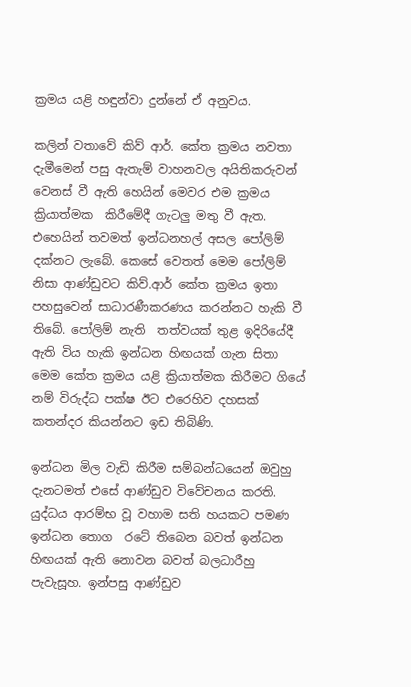ක්‍රමය යළි හඳුන්වා දුන්නේ ඒ අනුවය.

කලින් වතාවේ කිව් ආර්. කේත ක්‍රමය නවතා දැමීමෙන් පසු ඇතැම් වාහනවල අයිතිකරුවන් වෙනස් වී ඇති හෙයින් මෙවර එම ක්‍රමය ක්‍රියාත්මක  කිරීමේදී ගැටලු මතු වී ඇත. එහෙයින් තවමත් ඉන්ධනහල් අසල පෝලිම් දක්නට ලැබේ. කෙසේ වෙතත් මෙම පෝලිම් නිසා ආණ්ඩුවට කිව්.ආර් කේත ක්‍රමය ඉතා පහසුවෙන් සාධාරණීකරණය කරන්නට හැකි වී තිබේ. පෝලිම් නැති  තත්වයක් තුළ ඉදිරියේදී ඇති විය හැකි ඉන්ධන හිඟයක් ගැන සිතා මෙම කේත ක්‍රමය යළි ක්‍රියාත්මක කිරීමට ගියේ නම් විරුද්ධ පක්ෂ ඊට එරෙහිව දහසක් කතන්දර කියන්නට ඉඩ තිබිණි.

ඉන්ධන මිල වැඩි කිරීම සම්බන්ධයෙන් ඔවුහු දැනටමත් එසේ ආණ්ඩුව විවේචනය කරති. යුද්ධය ආරම්භ වූ වහාම සති හයකට පමණ ඉන්ධන තොග  රටේ තිබෙන බවත් ඉන්ධන හිඟයක් ඇති නොවන බවත් බලධාරීහු පැවැසූහ. ඉන්පසු ආණ්ඩුව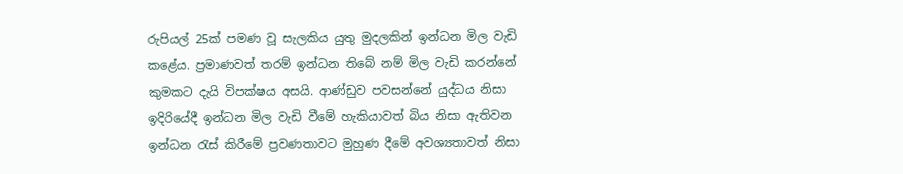රුපියල් 25ක් පමණ වූ සැලකිය යුතු මුදලකින් ඉන්ධන මිල වැඩි කළේය. ප්‍රමාණවත් තරම් ඉන්ධන තිබේ නම් මිල වැඩි කරන්නේ කුමකට දැයි විපක්ෂය අසයි. ආණ්ඩුව පවසන්නේ යුද්ධය නිසා ඉදිරියේදී ඉන්ධන මිල වැඩි වීමේ හැකියාවත් බිය නිසා ඇතිවන ඉන්ධන රැස් කිරීමේ ප්‍රවණතාවට මුහුණ දීමේ අවශ්‍යතාවත් නිසා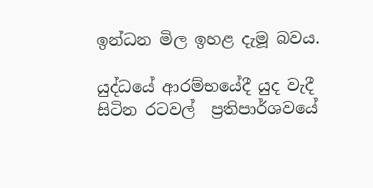ඉන්ධන මිල ඉහළ දැමූ බවය.

යුද්ධයේ ආරම්භයේදී යුද වැදී සිටින රටවල්  ප්‍රතිපාර්ශවයේ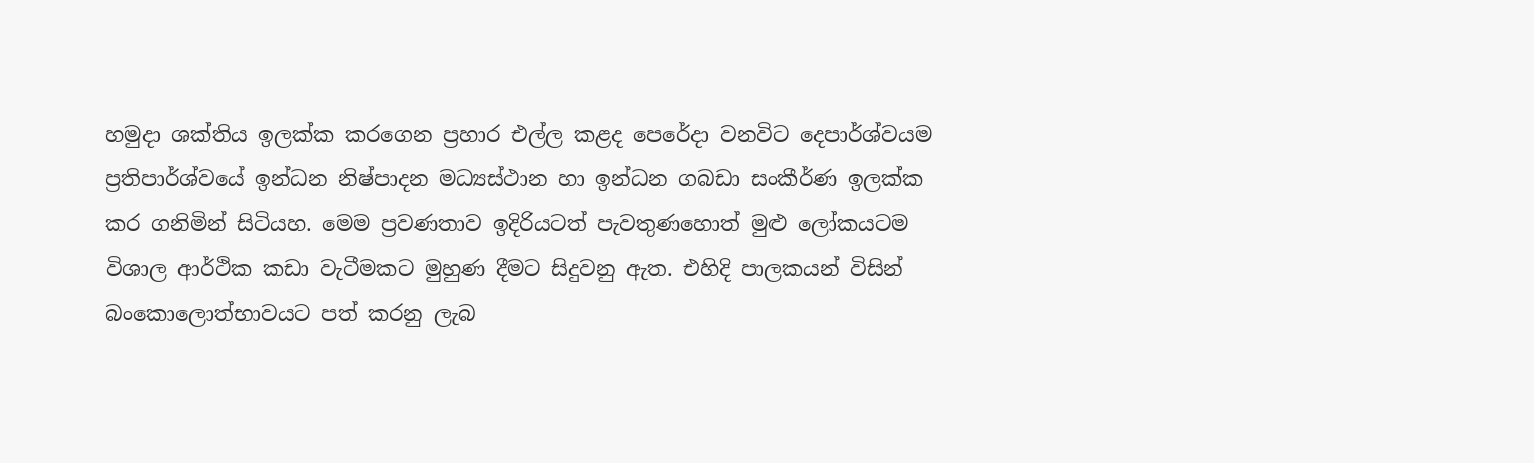හමුදා ශක්තිය ඉලක්ක කරගෙන ප්‍රහාර එල්ල කළද පෙරේදා වනවිට දෙපාර්ශ්වයම ප්‍රතිපාර්ශ්වයේ ඉන්ධන නිෂ්පාදන මධ්‍යස්ථාන හා ඉන්ධන ගබඩා සංකීර්ණ ඉලක්ක කර ගනිමින් සිටියහ. මෙම ප්‍රවණතාව ඉදිරියටත් පැවතුණහොත් මුළු ලෝකයටම විශාල ආර්ථික කඩා වැටීමකට මුහුණ දීමට සිදුවනු ඇත. එහිදි පාලකයන් විසින් බංකොලොත්භාවයට පත් කරනු ලැබ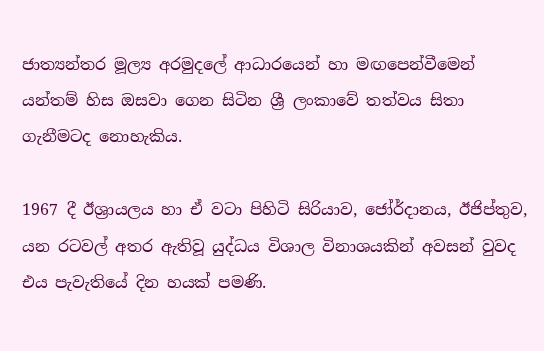ජාත්‍යන්තර මූල්‍ය අරමුදලේ ආධාරයෙන් හා මඟපෙන්වීමෙන් යන්තම් හිස ඔසවා ගෙන සිටින ශ්‍රී ලංකාවේ තත්වය සිතා ගැනීමටද නොහැකිය.

1967 දී ඊශ්‍රායලය හා ඒ වටා පිහිටි සිරියාව, ජෝර්දානය, ඊජිප්තුව, යන රටවල් අතර ඇතිවූ යුද්ධය විශාල විනාශයකින් අවසන් වුවද එය පැවැතියේ දින හයක් පමණි.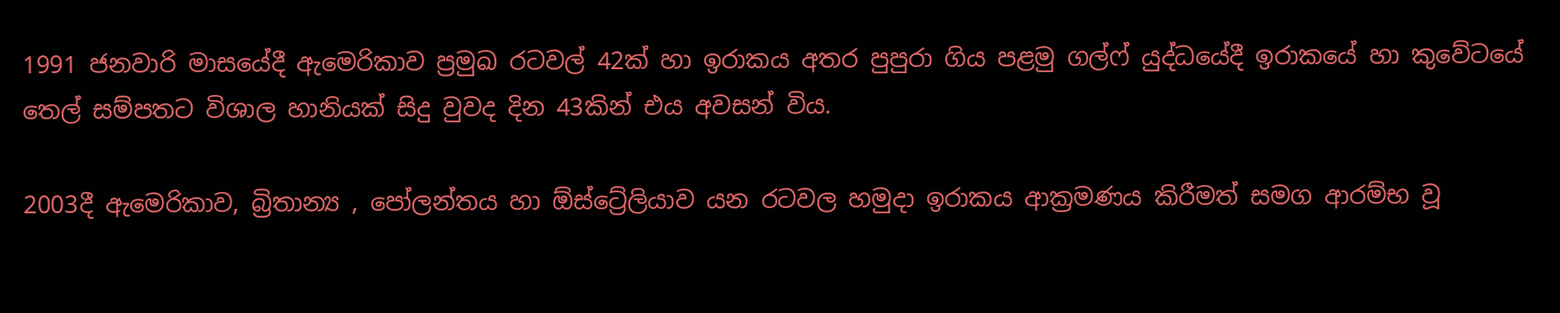1991 ජනවාරි මාසයේදී ඇමෙරිකාව ප්‍රමුඛ රටවල් 42ක් හා ඉරාකය අතර පුපුරා ගිය පළමු ගල්ෆ් යුද්ධයේදී ඉරාකයේ හා කුවේටයේ තෙල් සම්පතට විශාල හානියක් සිදු වුවද දින 43කින් එය අවසන් විය.

2003දී ඇමෙරිකාව, බ්‍රිතාන්‍ය , පෝලන්තය හා ඕස්ට්‍රේලියාව යන රටවල හමුදා ඉරාකය ආක්‍රමණය කිරීමත් සමග ආරම්භ වූ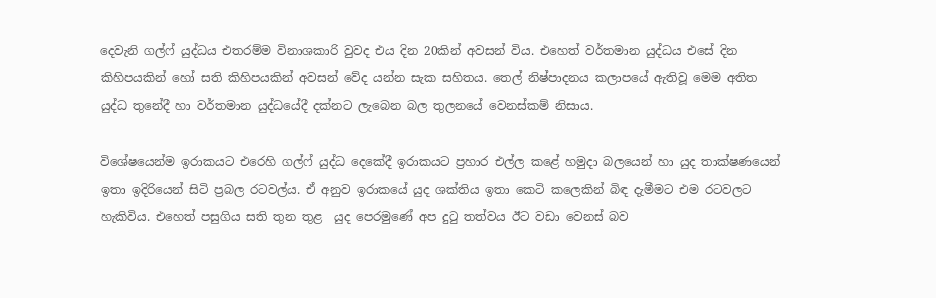දෙවැනි ගල්ෆ් යුද්ධය එතරම්ම විනාශකාරි වුවද එය දින 20කින් අවසන් විය. එහෙත් වර්තමාන යුද්ධය එසේ දින කිහිපයකින් හෝ සති කිහිපයකින් අවසන් වේද යන්න සැක සහිතය. තෙල් නිෂ්පාදනය කලාපයේ ඇතිවූ මෙම අතිත යුද්ධ තුනේදී හා වර්තමාන යුද්ධයේදී දක්නට ලැබෙන බල තුලනයේ වෙනස්කම් නිසාය.

විශේෂයෙන්ම ඉරාකයට එරෙහි ගල්ෆ් යුද්ධ දෙකේදී ඉරාකයට ප්‍රහාර එල්ල කළේ හමුදා බලයෙන් හා යුද තාක්ෂණයෙන්  ඉතා ඉදිරියෙන් සිටි ප්‍රබල රටවල්ය. ඒ අනුව ඉරාකයේ යුද ශක්තිය ඉතා කෙටි කලෙකින් බිඳ දැමීමට එම රටවලට හැකිවිය. එහෙත් පසුගිය සති තුන තුළ  යුද පෙරමුණේ අප දුටු තත්වය ඊට වඩා වෙනස් බව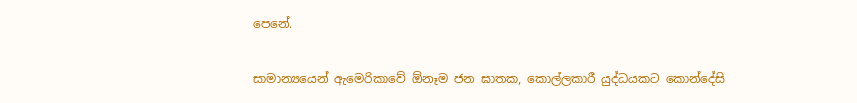පෙනේ.

සාමාන්‍යයෙන් ඇමෙරිකාවේ ඕනෑම ජන ඝාතක, කොල්ලකාරී යුද්ධයකට කොන්දේසි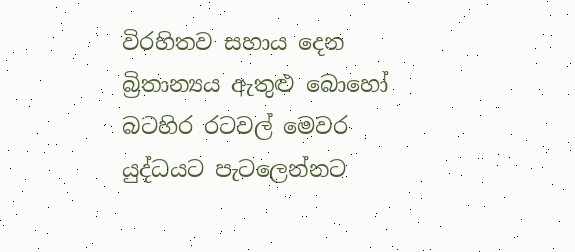විරහිතව සහාය දෙන බ්‍රිතාන්‍යය ඇතුළු බොහෝ බටහිර රටවල් මෙවර යුද්ධයට පැටලෙන්නට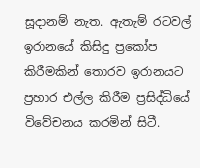සූදානම් නැත. ඇතැම් රටවල් ඉරානයේ කිසිදු ප්‍රකෝප කිරීමකින් තොරව ඉරානයට ප්‍රහාර එල්ල කිරීම ප්‍රසිද්ධියේ විවේචනය කරමින් සිටී.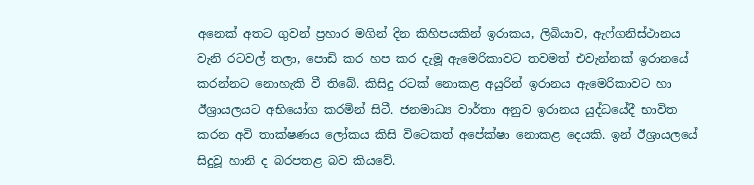අනෙක් අතට ගුවන් ප්‍රහාර මගින් දින කිහිපයකින් ඉරාකය, ලිබියාව, ඇෆ්ගනිස්ථානය වැනි රටවල් තලා, පොඩි කර හප කර දැමූ ඇමෙරිකාවට තවමත් එවැන්නක් ඉරානයේ කරන්නට නොහැකි වී තිබේ. කිසිදු රටක් නොකළ අයුරින් ඉරානය ඇමෙරිකාවට හා ඊශ්‍රායලයට අභියෝග කරමින් සිටී. ජනමාධ්‍ය වාර්තා අනුව ඉරානය යුද්ධයේදී භාවිත කරන අවි තාක්ෂණය ලෝකය කිසි විටෙකත් අපේක්ෂා නොකළ දෙයකි. ඉන් ඊශ්‍රායලයේ සිදුවූ හානි ද බරපතළ බව කියවේ.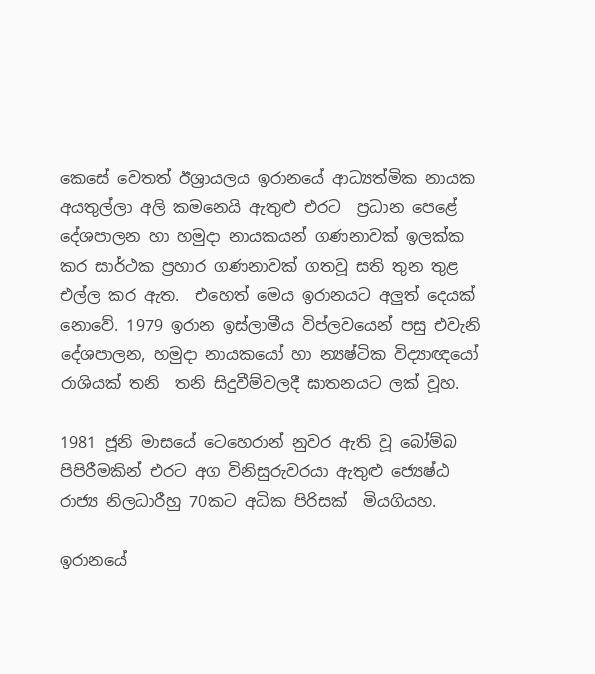කෙසේ වෙතත් ඊශ්‍රායලය ඉරානයේ ආධ්‍යත්මික නායක අයතුල්ලා අලි කමනෙයි ඇතුළු එරට  ප්‍රධාන පෙළේ දේශපාලන හා හමුදා නායකයන් ගණනාවක් ඉලක්ක කර සාර්ථක ප්‍රහාර ගණනාවක් ගතවූ සති තුන තුළ එල්ල කර ඇත.  එහෙත් මෙය ඉරානයට අලුත් දෙයක් නොවේ. 1979 ඉරාන ඉස්ලාමීය විප්ලවයෙන් පසු එවැනි දේශපාලන, හමුදා නායකයෝ හා න්‍යෂ්ටික විද්‍යාඥයෝ රාශියක් තනි  තනි සිදුවීම්වලදී ඝාතනයට ලක් වූහ.

1981 ජූනි මාසයේ ටෙහෙරාන් නුවර ඇති වූ බෝම්බ පිපිරීමකින් එරට අග විනිසුරුවරයා ඇතුළු ජ්‍යෙෂ්ඨ රාජ්‍ය නිලධාරීහු 70කට අධික පිරිසක්  මියගියහ.

ඉරානයේ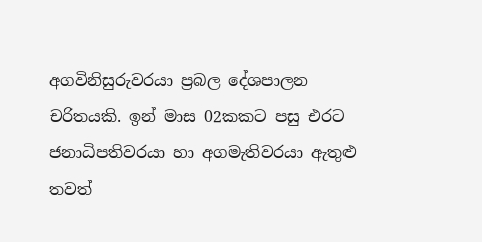අගවිනිසුරුවරයා ප්‍රබල දේශපාලන චරිතයකි. ඉන් මාස 02කකට පසු එරට ජනාධිපතිවරයා හා අගමැතිවරයා ඇතුළු තවත්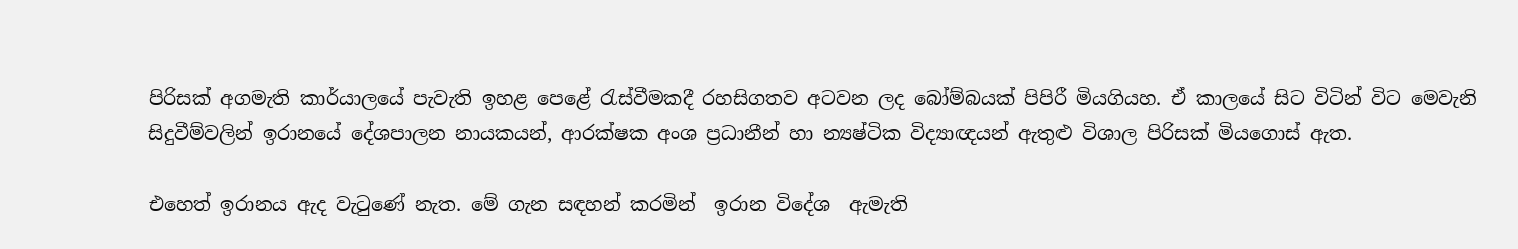පිරිසක් අගමැති කාර්යාලයේ පැවැති ඉහළ පෙළේ රැස්වීමකදී රහසිගතව අටවන ලද බෝම්බයක් පිපිරී මියගියහ. ඒ කාලයේ සිට විටින් විට මෙවැනි සිදුවීම්වලින් ඉරානයේ දේශපාලන නායකයන්, ආරක්ෂක අංශ ප්‍රධානීන් හා න්‍යෂ්ටික විද්‍යාඥයන් ඇතුළු විශාල පිරිසක් මියගොස් ඇත.

එහෙත් ඉරානය ඇද වැටුණේ නැත. මේ ගැන සඳහන් කරමින්  ඉරාන විදේශ  ඇමැති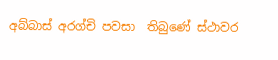අබ්බාස් අරග්චි පවසා  තිබුණේ ස්ථාවර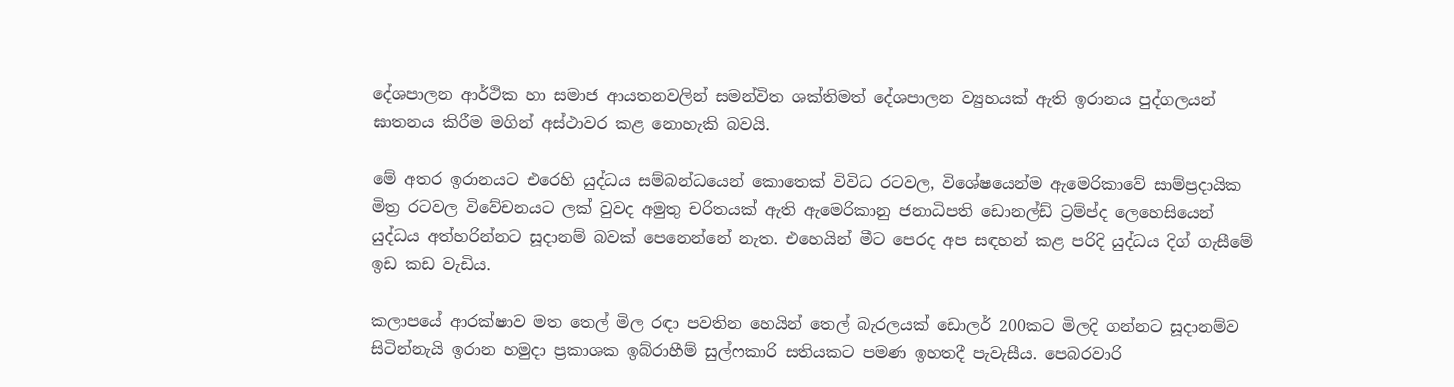දේශපාලන ආර්ථික හා සමාජ ආයතනවලින් සමන්විත ශක්තිමත් දේශපාලන ව්‍යුහයක් ඇති ඉරානය පුද්ගලයන් ඝාතනය කිරීම මගින් අස්ථාවර කළ නොහැකි බවයි.

මේ අතර ඉරානයට එරෙහි යුද්ධය සම්බන්ධයෙන් කොතෙක් විවිධ රටවල, විශේෂයෙන්ම ඇමෙරිකාවේ සාම්ප්‍රදායික මිත්‍ර රටවල විවේචනයට ලක් වුවද අමුතු චරිතයක් ඇති ඇමෙරිකානු ජනාධිපති ඩොනල්ඩ් ට්‍රම්ප්ද ලෙහෙසියෙන් යුද්ධය අත්හරින්නට සූදානම් බවක් පෙනෙන්නේ නැත. එහෙයින් මීට පෙරද අප සඳහන් කළ පරිදි යුද්ධය දිග් ගැසීමේ ඉඩ කඩ වැඩිය.

කලාපයේ ආරක්ෂාව මත තෙල් මිල රඳා පවතින හෙයින් තෙල් බැරලයක් ඩොලර් 200කට මිලදි ගන්නට සූදානම්ව සිටින්නැයි ඉරාන හමුදා ප්‍රකාශක ඉබ්රාහීම් සුල්ෆකාරි සතියකට පමණ ඉහතදී පැවැසීය. පෙබරවාරි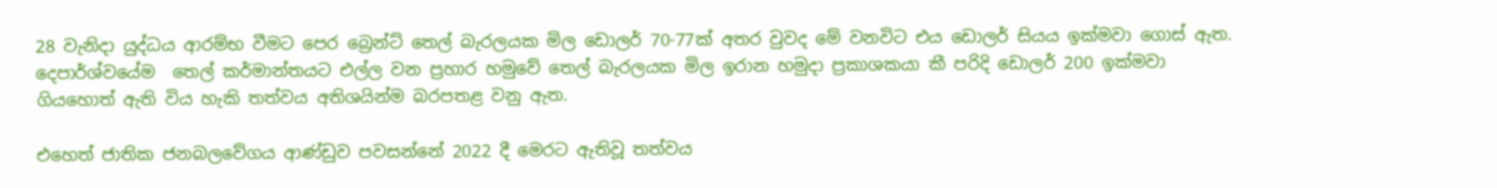28 වැනිදා යුද්ධය ආරම්භ වීමට පෙර බ්‍රෙන්ට් තෙල් බැරලයක මිල ඩොලර් 70-77ක් අතර වුවද මේ වනවිට එය ඩොලර් සියය ඉක්මවා ගොස් ඇත.  දෙපාර්ශ්වයේම  තෙල් කර්මාන්තයට එල්ල වන ප්‍රහාර හමුවේ තෙල් බැරලයක මිල ඉරාන හමුදා ප්‍රකාශකයා කී පරිදි ඩොලර් 200 ඉක්මවා ගියහොත් ඇති විය හැකි තත්වය අතිශයින්ම බරපතළ වනු ඇත.

එහෙත් ජාතික ජනබලවේගය ආණ්ඩුව පවසන්නේ 2022 දී මෙරට ඇතිවූ තත්වය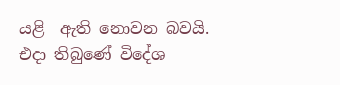යළි  ඇති නොවන බවයි. එදා තිබුණේ විදේශ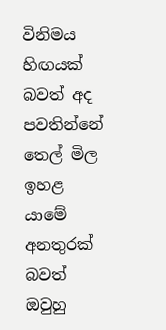විනිමය හිඟයක් බවත් අද පවතින්නේ  තෙල් මිල ඉහළ යාමේ අනතුරක් බවත් ඔවුහු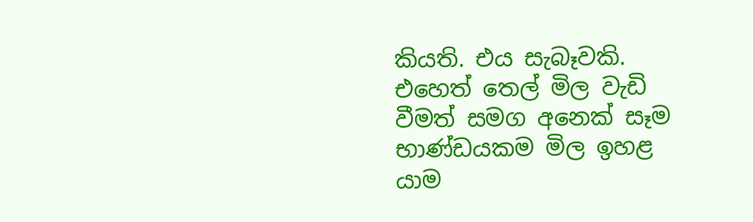කියති. එය සැබෑවකි. එහෙත් තෙල් මිල වැඩි වීමත් සමග අනෙක් සෑම භාණ්ඩයකම මිල ඉහළ යාම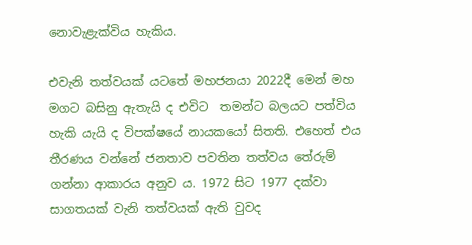නොවැළැක්විය හැකිය.

එවැනි තත්වයක් යටතේ මහජනයා 2022දී මෙන් මහ මගට බසිනු ඇතැයි ද එවිට  තමන්ට බලයට පත්විය හැකි යැයි ද විපක්ෂයේ නායකයෝ සිතති. එහෙත් එය තීරණය වන්නේ ජනතාව පවතින තත්වය තේරුම් ගන්නා ආකාරය අනුව ය. 1972 සිට 1977 දක්වා සාගතයක් වැනි තත්වයක් ඇති වුවද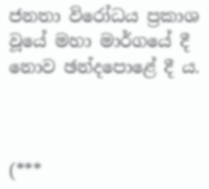ජනතා විරෝධය ප්‍රකාශ වූයේ මහා මාර්ගයේ දී නොව ඡන්දපොළේ දී ය.



(***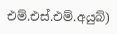එම්.එස්.එම්.අයුබ්)